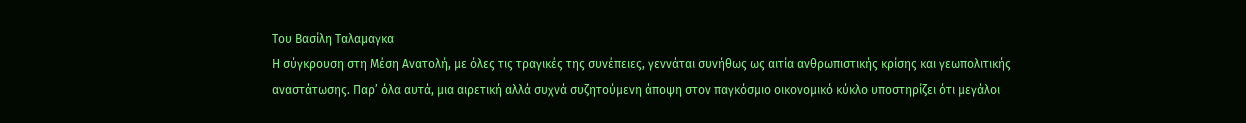Του Βασίλη Ταλαμαγκα
Η σύγκρουση στη Μέση Ανατολή, με όλες τις τραγικές της συνέπειες, γεννάται συνήθως ως αιτία ανθρωπιστικής κρίσης και γεωπολιτικής αναστάτωσης. Παρ’ όλα αυτά, μια αιρετική αλλά συχνά συζητούμενη άποψη στον παγκόσμιο οικονομικό κύκλο υποστηρίζει ότι μεγάλοι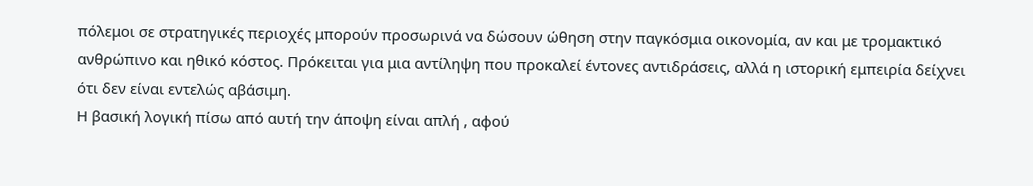πόλεμοι σε στρατηγικές περιοχές μπορούν προσωρινά να δώσουν ώθηση στην παγκόσμια οικονομία, αν και με τρομακτικό ανθρώπινο και ηθικό κόστος. Πρόκειται για μια αντίληψη που προκαλεί έντονες αντιδράσεις, αλλά η ιστορική εμπειρία δείχνει ότι δεν είναι εντελώς αβάσιμη.
Η βασική λογική πίσω από αυτή την άποψη είναι απλή , αφού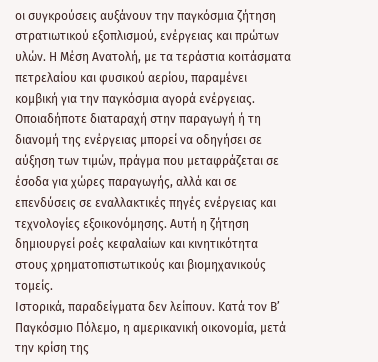οι συγκρούσεις αυξάνουν την παγκόσμια ζήτηση στρατιωτικού εξοπλισμού, ενέργειας και πρώτων υλών. Η Μέση Ανατολή, με τα τεράστια κοιτάσματα πετρελαίου και φυσικού αερίου, παραμένει κομβική για την παγκόσμια αγορά ενέργειας. Οποιαδήποτε διαταραχή στην παραγωγή ή τη διανομή της ενέργειας μπορεί να οδηγήσει σε αύξηση των τιμών, πράγμα που μεταφράζεται σε έσοδα για χώρες παραγωγής, αλλά και σε επενδύσεις σε εναλλακτικές πηγές ενέργειας και τεχνολογίες εξοικονόμησης. Αυτή η ζήτηση δημιουργεί ροές κεφαλαίων και κινητικότητα στους χρηματοπιστωτικούς και βιομηχανικούς τομείς.
Ιστορικά, παραδείγματα δεν λείπουν. Κατά τον Β’ Παγκόσμιο Πόλεμο, η αμερικανική οικονομία, μετά την κρίση της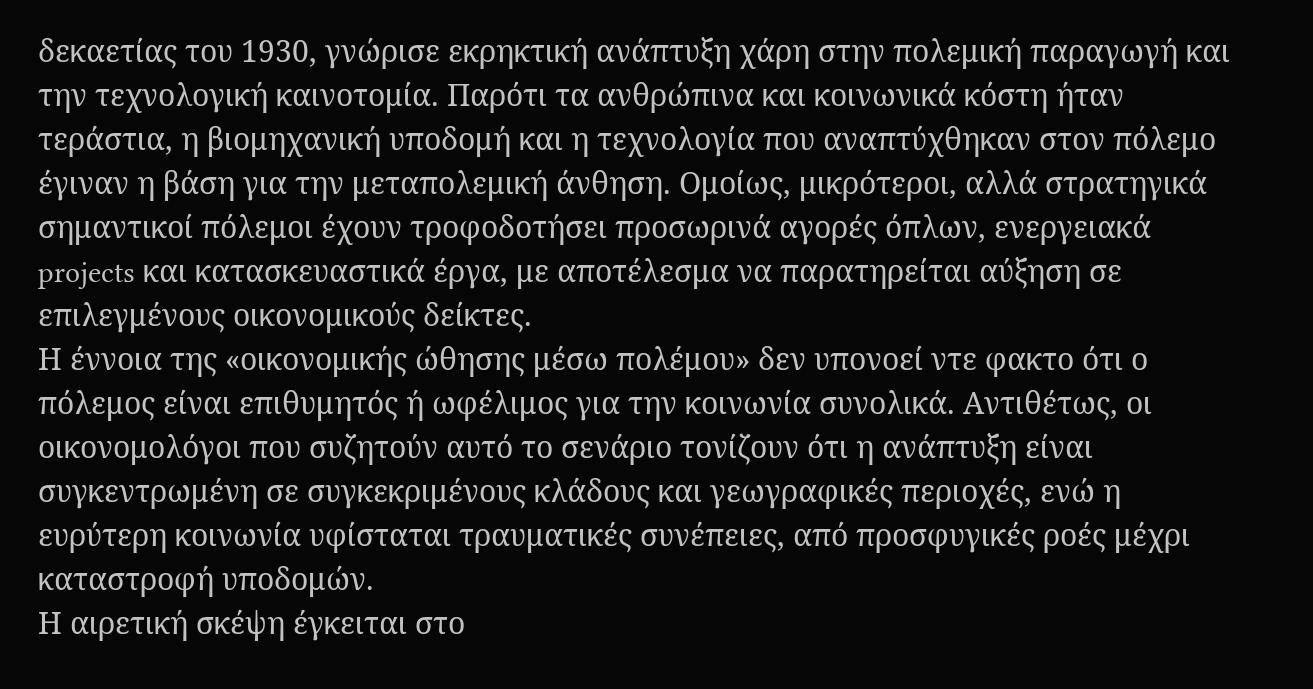δεκαετίας του 1930, γνώρισε εκρηκτική ανάπτυξη χάρη στην πολεμική παραγωγή και την τεχνολογική καινοτομία. Παρότι τα ανθρώπινα και κοινωνικά κόστη ήταν τεράστια, η βιομηχανική υποδομή και η τεχνολογία που αναπτύχθηκαν στον πόλεμο έγιναν η βάση για την μεταπολεμική άνθηση. Ομοίως, μικρότεροι, αλλά στρατηγικά σημαντικοί πόλεμοι έχουν τροφοδοτήσει προσωρινά αγορές όπλων, ενεργειακά projects και κατασκευαστικά έργα, με αποτέλεσμα να παρατηρείται αύξηση σε επιλεγμένους οικονομικούς δείκτες.
Η έννοια της «οικονομικής ώθησης μέσω πολέμου» δεν υπονοεί ντε φακτο ότι ο πόλεμος είναι επιθυμητός ή ωφέλιμος για την κοινωνία συνολικά. Αντιθέτως, οι οικονομολόγοι που συζητούν αυτό το σενάριο τονίζουν ότι η ανάπτυξη είναι συγκεντρωμένη σε συγκεκριμένους κλάδους και γεωγραφικές περιοχές, ενώ η ευρύτερη κοινωνία υφίσταται τραυματικές συνέπειες, από προσφυγικές ροές μέχρι καταστροφή υποδομών.
Η αιρετική σκέψη έγκειται στο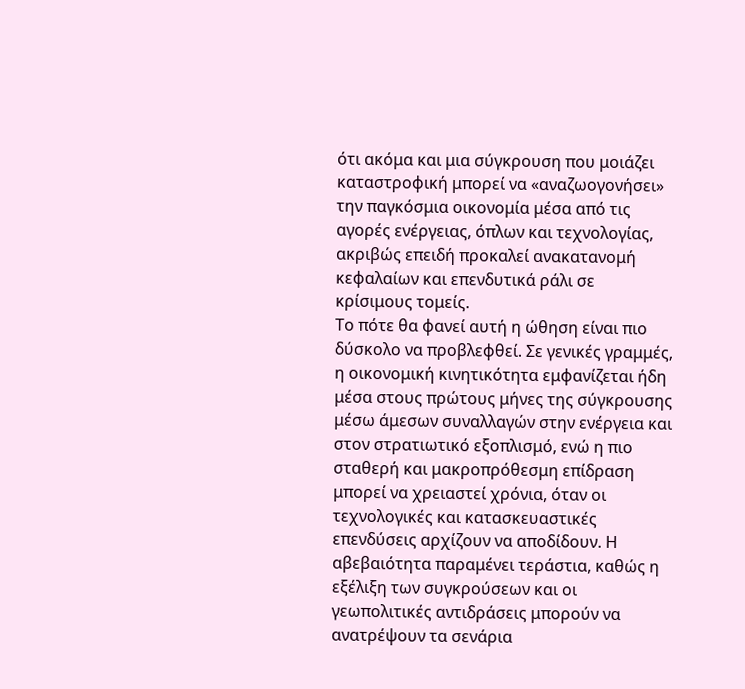ότι ακόμα και μια σύγκρουση που μοιάζει καταστροφική μπορεί να «αναζωογονήσει» την παγκόσμια οικονομία μέσα από τις αγορές ενέργειας, όπλων και τεχνολογίας, ακριβώς επειδή προκαλεί ανακατανομή κεφαλαίων και επενδυτικά ράλι σε κρίσιμους τομείς.
Το πότε θα φανεί αυτή η ώθηση είναι πιο δύσκολο να προβλεφθεί. Σε γενικές γραμμές, η οικονομική κινητικότητα εμφανίζεται ήδη μέσα στους πρώτους μήνες της σύγκρουσης μέσω άμεσων συναλλαγών στην ενέργεια και στον στρατιωτικό εξοπλισμό, ενώ η πιο σταθερή και μακροπρόθεσμη επίδραση μπορεί να χρειαστεί χρόνια, όταν οι τεχνολογικές και κατασκευαστικές επενδύσεις αρχίζουν να αποδίδουν. Η αβεβαιότητα παραμένει τεράστια, καθώς η εξέλιξη των συγκρούσεων και οι γεωπολιτικές αντιδράσεις μπορούν να ανατρέψουν τα σενάρια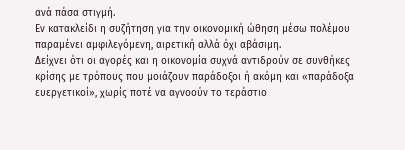ανά πάσα στιγμή.
Εν κατακλείδι η συζήτηση για την οικονομική ώθηση μέσω πολέμου παραμένει αμφιλεγόμενη, αιρετική αλλά όχι αβάσιμη.
Δείχνει ότι οι αγορές και η οικονομία συχνά αντιδρούν σε συνθήκες κρίσης με τρόπους που μοιάζουν παράδοξοι ή ακόμη και «παράδοξα ευεργετικοί», χωρίς ποτέ να αγνοούν το τεράστιο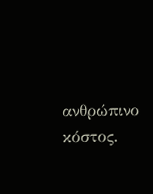ανθρώπινο κόστος.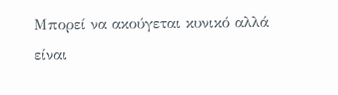Μπορεί να ακούγεται κυνικό αλλά είναι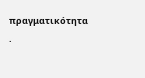πραγματικότητα .